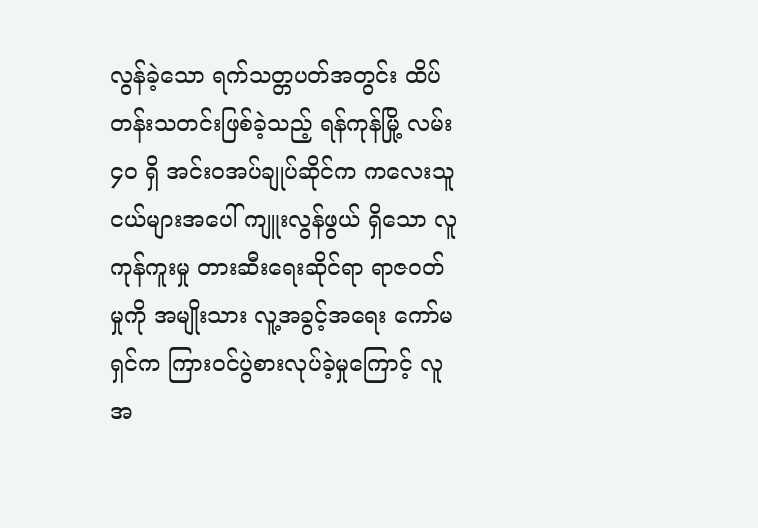လွန်ခဲ့သော ရက်သတ္တပတ်အတွင်း ထိပ်တန်းသတင်းဖြစ်ခဲ့သည့် ရန်ကုန်မြို့ လမ်း ၄၀ ရှိ အင်းဝအပ်ချုပ်ဆိုင်က ကလေးသူငယ်များအပေါ် ကျူးလွန်ဖွယ် ရှိသော လူကုန်ကူးမှု တားဆီးရေးဆိုင်ရာ ရာဇဝတ်မှုကို အမျိုးသား လူ့အခွင့်အရေး ကော်မရှင်က ကြားဝင်ပွဲစားလုပ်ခဲ့မှုကြောင့် လူအ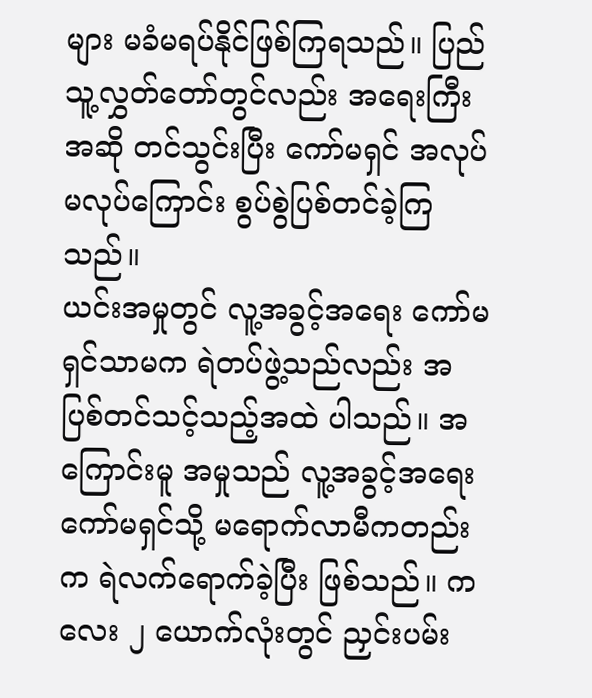များ မခံမရပ်နိုင်ဖြစ်ကြရသည်။ ပြည်သူ့လွှတ်တော်တွင်လည်း အရေးကြီးအဆို တင်သွင်းပြီး ကော်မရှင် အလုပ်မလုပ်ကြောင်း စွပ်စွဲပြစ်တင်ခဲ့ကြသည်။
ယင်းအမှုတွင် လူ့အခွင့်အရေး ကော်မရှင်သာမက ရဲတပ်ဖွဲ့သည်လည်း အပြစ်တင်သင့်သည့်အထဲ ပါသည်။ အကြောင်းမူ အမှုသည် လူ့အခွင့်အရေးကော်မရှင်သို့ မရောက်လာမီကတည်းက ရဲလက်ရောက်ခဲ့ပြီး ဖြစ်သည်။ ကလေး ၂ ယောက်လုံးတွင် ညှင်းပမ်း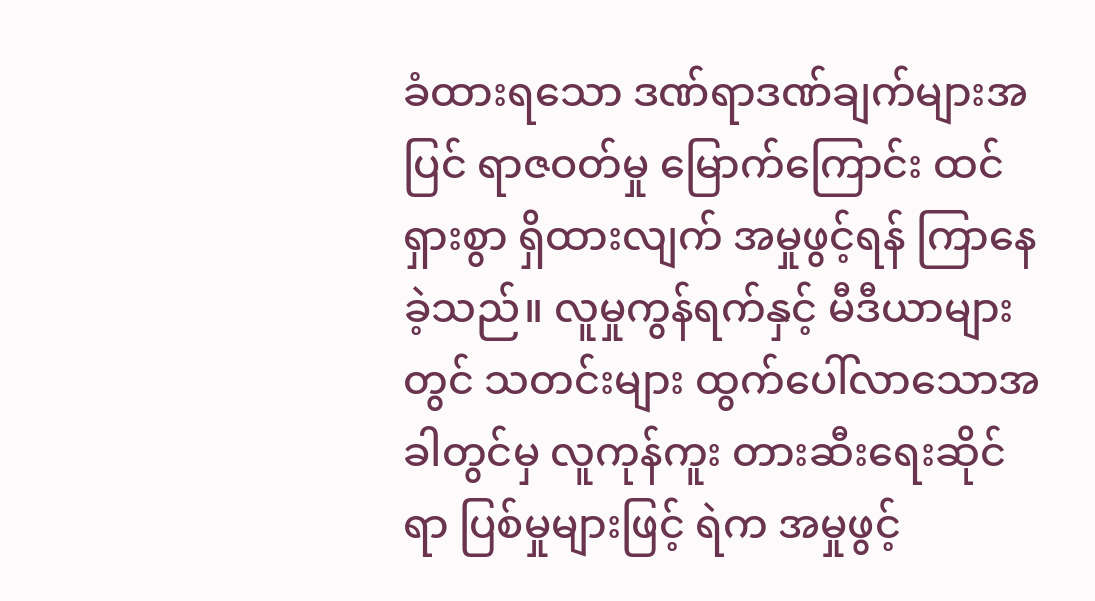ခံထားရသော ဒဏ်ရာဒဏ်ချက်များအပြင် ရာဇဝတ်မှု မြောက်ကြောင်း ထင်ရှားစွာ ရှိထားလျက် အမှုဖွင့်ရန် ကြာနေခဲ့သည်။ လူမှုကွန်ရက်နှင့် မီဒီယာများတွင် သတင်းများ ထွက်ပေါ်လာသောအခါတွင်မှ လူကုန်ကူး တားဆီးရေးဆိုင်ရာ ပြစ်မှုများဖြင့် ရဲက အမှုဖွင့်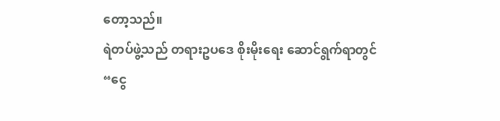တော့သည်။
ရဲတပ်ဖွဲ့သည် တရားဥပဒေ စိုးမိုးရေး ဆောင်ရွက်ရာတွင် “ငွေ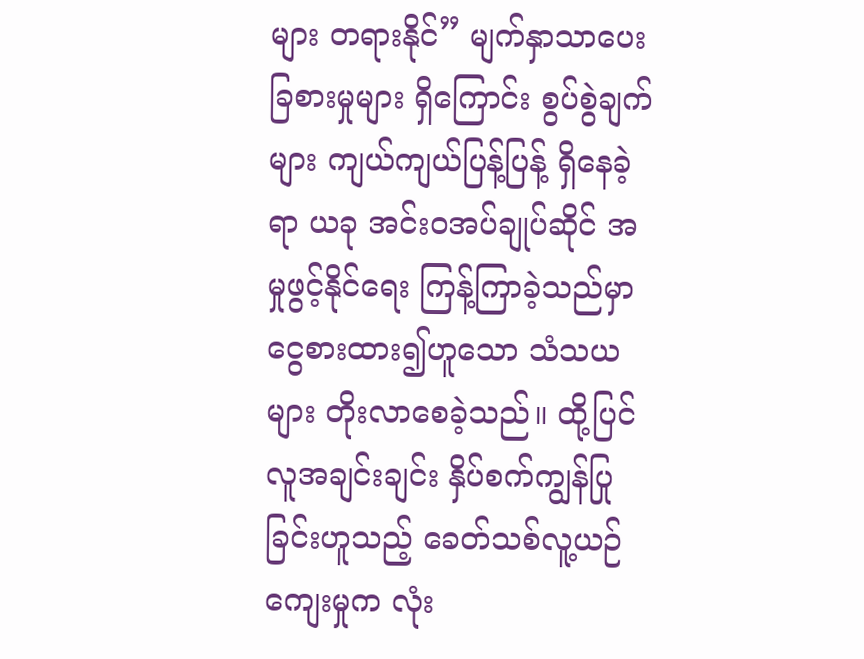များ တရားနိုင်” မျက်နှာသာပေး ခြစားမှုများ ရှိကြောင်း စွပ်စွဲချက်များ ကျယ်ကျယ်ပြန့်ပြန့် ရှိနေခဲ့ရာ ယခု အင်းဝအပ်ချုပ်ဆိုင် အမှုဖွင့်နိုင်ရေး ကြန့်ကြာခဲ့သည်မှာ ငွေစားထား၍ဟူသော သံသယများ တိုးလာစေခဲ့သည်။ ထို့ပြင် လူအချင်းချင်း နှိပ်စက်ကျွန်ပြုခြင်းဟူသည့် ခေတ်သစ်လူ့ယဉ်ကျေးမှုက လုံး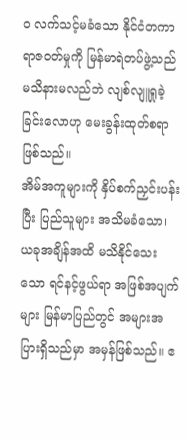ဝ လက်သင့်မခံသော နိုင်ငံတကာ ရာဇဝတ်မှုကို မြန်မာရဲတပ်ဖွဲ့သည် မသိနားမလည်ဘဲ လျစ်လျူရှုခဲ့ခြင်းလောဟု မေးခွန်းထုတ်စရာဖြစ်သည်။
အိမ်အကူများကို နှိပ်စက်ညှင်းပန်းပြီး ပြည်သူများ အသိမခံသော၊ ယခုအချိန်အထိ မသိနိုင်သေးသော ရင်နင့်ဖွယ်ရာ အဖြစ်အပျက်များ မြန်မာပြည်တွင် အများအပြားရှိသည်မှာ အမှန်ဖြစ်သည်။ ဧ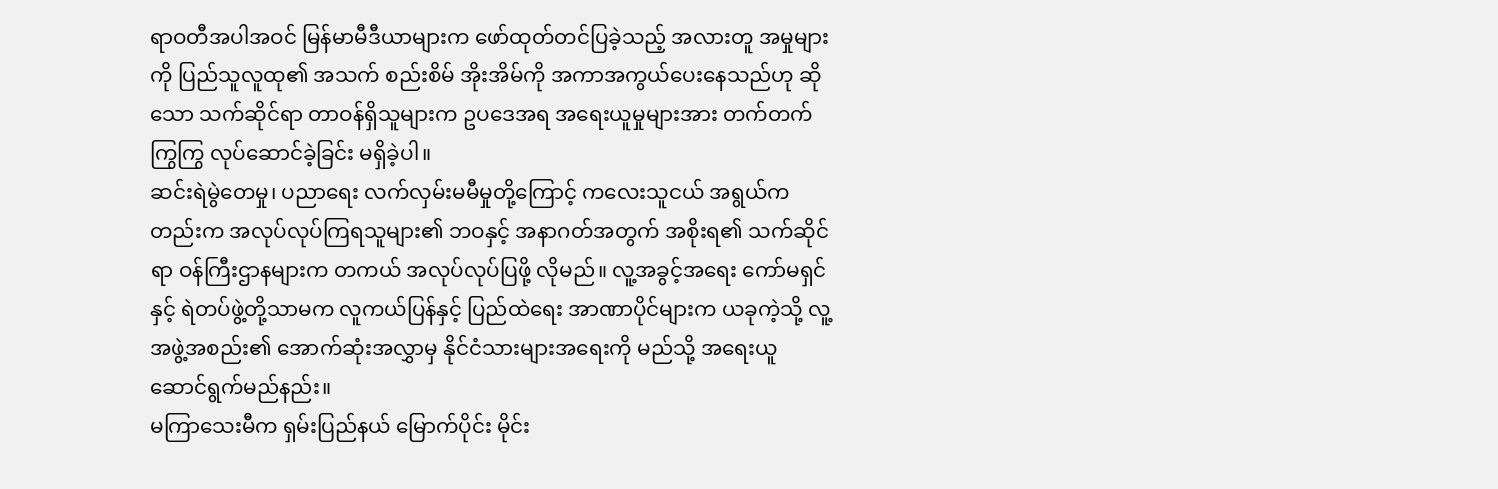ရာဝတီအပါအဝင် မြန်မာမီဒီယာများက ဖော်ထုတ်တင်ပြခဲ့သည့် အလားတူ အမှုများကို ပြည်သူလူထု၏ အသက် စည်းစိမ် အိုးအိမ်ကို အကာအကွယ်ပေးနေသည်ဟု ဆိုသော သက်ဆိုင်ရာ တာဝန်ရှိသူများက ဥပဒေအရ အရေးယူမှုများအား တက်တက်ကြွကြွ လုပ်ဆောင်ခဲ့ခြင်း မရှိခဲ့ပါ။
ဆင်းရဲမွဲတေမှု၊ ပညာရေး လက်လှမ်းမမီမှုတို့ကြောင့် ကလေးသူငယ် အရွယ်ကတည်းက အလုပ်လုပ်ကြရသူများ၏ ဘဝနှင့် အနာဂတ်အတွက် အစိုးရ၏ သက်ဆိုင်ရာ ဝန်ကြီးဌာနများက တကယ် အလုပ်လုပ်ပြဖို့ လိုမည်။ လူ့အခွင့်အရေး ကော်မရှင်နှင့် ရဲတပ်ဖွဲ့တို့သာမက လူကယ်ပြန်နှင့် ပြည်ထဲရေး အာဏာပိုင်များက ယခုကဲ့သို့ လူ့အဖွဲ့အစည်း၏ အောက်ဆုံးအလွှာမှ နိုင်ငံသားများအရေးကို မည်သို့ အရေးယူဆောင်ရွက်မည်နည်း။
မကြာသေးမီက ရှမ်းပြည်နယ် မြောက်ပိုင်း မိုင်း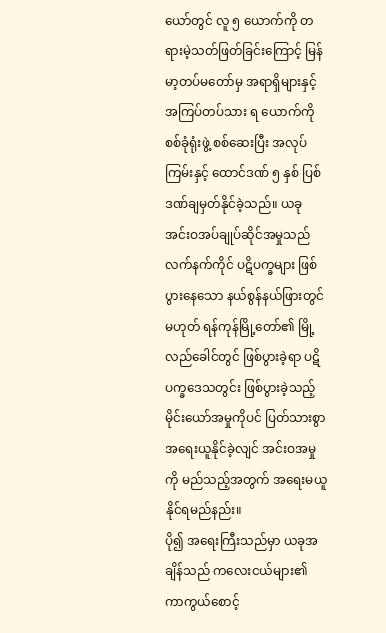ယော်တွင် လူ ၅ ယောက်ကို တရားမဲ့သတ်ဖြတ်ခြင်းကြောင့် မြန်မာ့တပ်မတော်မှ အရာရှိများနှင့် အကြပ်တပ်သား ရ ယောက်ကို စစ်ခုံရုံးဖွဲ့ စစ်ဆေးပြီး အလုပ်ကြမ်းနှင့် ထောင်ဒဏ် ၅ နှစ် ပြစ်ဒဏ်ချမှတ်နိုင်ခဲ့သည်။ ယခု အင်းဝအပ်ချုပ်ဆိုင်အမှုသည် လက်နက်ကိုင် ပဋိပက္ခများ ဖြစ်ပွားနေသော နယ်စွန်နယ်ဖြားတွင် မဟုတ် ရန်ကုန်မြို့တော်၏ မြို့လည်ခေါင်တွင် ဖြစ်ပွားခဲ့ရာ ပဋိပက္ခဒေသတွင်း ဖြစ်ပွားခဲ့သည့် မိုင်းယော်အမှုကိုပင် ပြတ်သားစွာ အရေးယူနိုင်ခဲ့လျင် အင်းဝအမှုကို မည်သည့်အတွက် အရေးမယူနိုင်ရမည်နည်း။
ပို၍ အရေးကြီးသည်မှာ ယခုအချိန်သည် ကလေးငယ်များ၏ ကာကွယ်စောင့်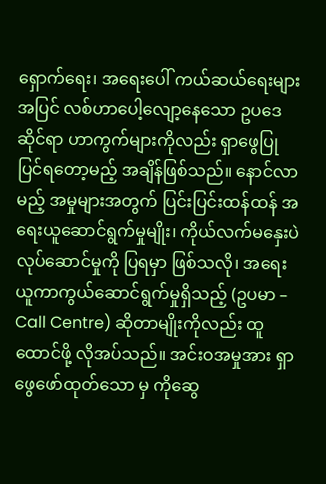ရှောက်ရေး၊ အရေးပေါ် ကယ်ဆယ်ရေးများအပြင် လစ်ဟာပေါ့လျော့နေသော ဥပဒေဆိုင်ရာ ဟာကွက်များကိုလည်း ရှာဖွေပြုပြင်ရတော့မည့် အချိန်ဖြစ်သည်။ နောင်လာမည့် အမှုများအတွက် ပြင်းပြင်းထန်ထန် အရေးယူဆောင်ရွက်မှုမျိုး၊ ကိုယ်လက်မနှေးပဲ လုပ်ဆောင်မှုကို ပြရမှာ ဖြစ်သလို၊ အရေးယူကာကွယ်ဆောင်ရွက်မှုရှိသည့် (ဥပမာ – Call Centre) ဆိုတာမျိုးကိုလည်း ထူထောင်ဖို့ လိုအပ်သည်။ အင်းဝအမှုအား ရှာဖွေဖော်ထုတ်သော မှ ကိုဆွေ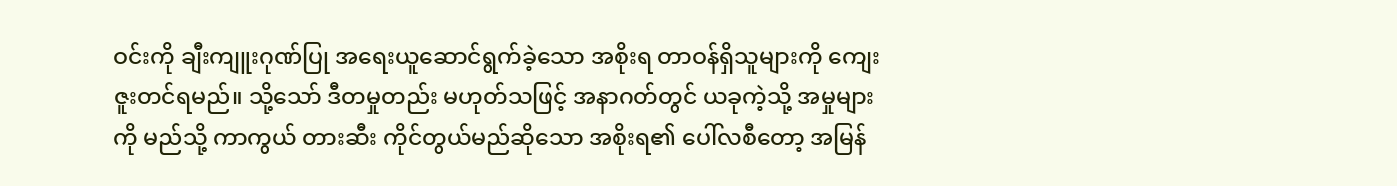ဝင်းကို ချီးကျူးဂုဏ်ပြု အရေးယူဆောင်ရွက်ခဲ့သော အစိုးရ တာဝန်ရှိသူများကို ကျေးဇူးတင်ရမည်။ သို့သော် ဒီတမှုတည်း မဟုတ်သဖြင့် အနာဂတ်တွင် ယခုကဲ့သို့ အမှုများကို မည်သို့ ကာကွယ် တားဆီး ကိုင်တွယ်မည်ဆိုသော အစိုးရ၏ ပေါ်လစီတော့ အမြန်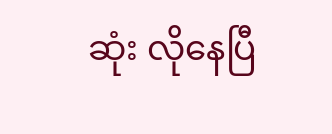ဆုံး လိုနေပြီ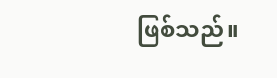ဖြစ်သည်။